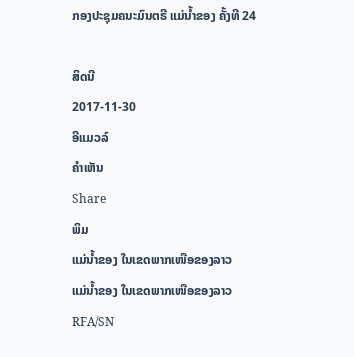ກອງປະຊຸມຄນະມົນຕຣີ ແມ່ນ້ຳຂອງ ຄັ້ງທີ 24

ສິດນີ
2017-11-30
ອີແມວລ໌
ຄໍາເຫັນ
Share
ພິມ
ແມ່ນໍ້າຂອງ ໃນເຂດພາກເໜືອຂອງລາວ
ແມ່ນໍ້າຂອງ ໃນເຂດພາກເໜືອຂອງລາວ
RFA/SN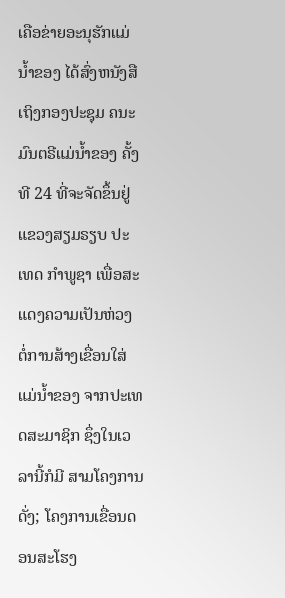ເຄືອຂ່າຍອະນຸຮັກແມ່ນ້ຳຂອງ ໄດ້ສົ່ງຫນັງສືເຖິງກອງປະຊຸມ ຄນະມົນຕຣີແມ່ນ້ຳຂອງ ຄັ້ງທີ 24 ທີ່ຈະຈັດຂຶ້ນຢູ່ ແຂວງສຽມຣຽບ ປະເທດ ກຳພູຊາ ເພື່ອສະແດງຄວາມເປັນຫ່ວງ ຕໍ່ການສ້າງເຂື່ອນໃສ່ແມ່ນ້ຳຂອງ ຈາກປະເທດສະມາຊິກ ຊຶ່ງໃນເວລານີ້ກໍມີ ສາມໂຄງການ ດັ່ງ; ໂຄງການເຂື່ອນດອນສະໂຮງ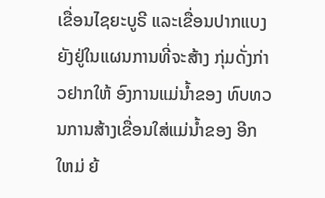ເຂື່ອນໄຊຍະບູຣີ ແລະເຂື່ອນປາກແບງ ຍັງຢູ່ໃນແຜນການທີ່ຈະສ້າງ ກຸ່ມດັ່ງກ່າວຢາກໃຫ້ ອົງການແມ່ນ້ຳຂອງ ທົບທວນການສ້າງເຂື່ອນໃສ່ແມ່ນ້ຳຂອງ ອີກໃຫມ່ ຍ້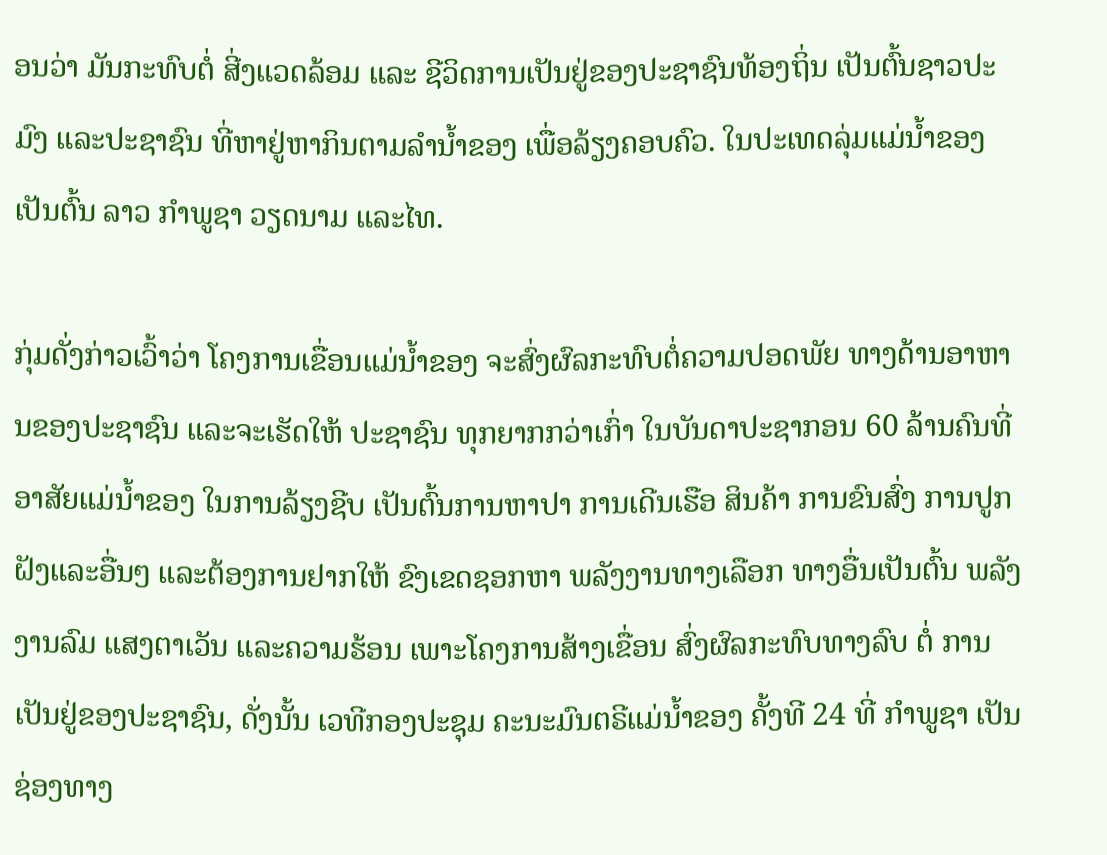ອນວ່າ ມັນກະທົບຕໍ່ ສີ່ງແວດລ້ອມ ແລະ ຊີວິດການເປັນຢູ່ຂອງປະຊາຊົນທ້ອງຖິ່ນ ເປັນຕົ້ນຊາວປະມົງ ແລະປະຊາຊົນ ທີ່ຫາຢູ່ຫາກິນຕາມລຳນ້ຳຂອງ ເພື່ອລ້ຽງຄອບຄົວ. ໃນປະເທດລຸ່ມແມ່ນ້ຳຂອງ ເປັນຕົ້ນ ລາວ ກຳພູຊາ ວຽດນາມ ແລະໄທ.

ກຸ່ມດັ່ງກ່າວເວົ້າວ່າ ໂຄງການເຂື່ອນແມ່ນ້ຳຂອງ ຈະສົ່ງຜົລກະທົບຕໍ່ຄວາມປອດພັຍ ທາງດ້ານອາຫານຂອງປະຊາຊົນ ແລະຈະເຮັດໃຫ້ ປະຊາຊົນ ທຸກຍາກກວ່າເກົ່າ ໃນບັນດາປະຊາກອນ 60 ລ້ານຄົນທີ່ອາສັຍແມ່ນ້ຳຂອງ ໃນການລ້ຽງຊີບ ເປັນຕົ້ນການຫາປາ ການເດີນເຮືອ ສິນຄ້າ ການຂົນສົ່ງ ການປູກຝັງແລະອື່ນໆ ແລະຕ້ອງການຢາກໃຫ້ ຂົງເຂດຊອກຫາ ພລັງງານທາງເລືອກ ທາງອື່ນເປັນຕົ້ນ ພລັງງານລົມ ແສງຕາເວັນ ແລະຄວາມຮ້ອນ ເພາະໂຄງການສ້າງເຂື່ອນ ສົ່ງຜົລກະທົບທາງລົບ ຕໍ່ ການເປັນຢູ່ຂອງປະຊາຊົນ, ດັ່ງນັ້ນ ເວທີກອງປະຊຸມ ຄະນະມົນຕຣີແມ່ນ້ຳຂອງ ຄັ້ງທີ 24 ທີ່ ກຳພູຊາ ເປັນຊ່ອງທາງ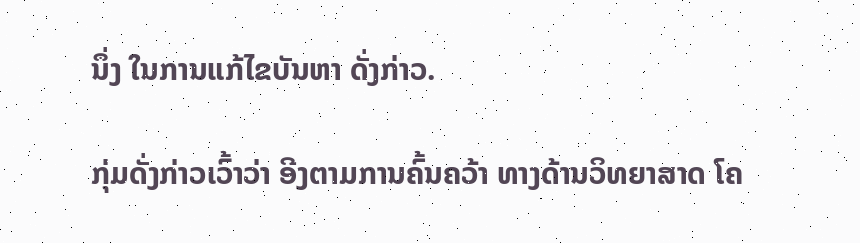ນຶ່ງ ໃນການແກ້ໄຂບັນຫາ ດັ່ງກ່າວ.

ກຸ່ມດັ່ງກ່າວເວົ້າວ່າ ອີງຕາມການຄົ້ນຄວ້າ ທາງດ້ານວິທຍາສາດ ໂຄ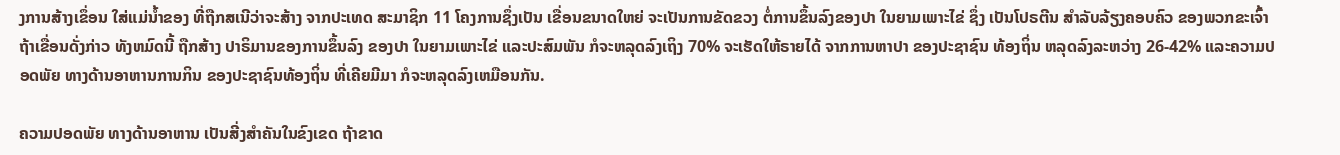ງການສ້າງເຂຶ່ອນ ໃສ່ແມ່ນ້ຳຂອງ ທີ່ຖືກສເນີວ່າຈະສ້າງ ຈາກປະເທດ ສະມາຊິກ 11 ໂຄງການຊຶ່ງເປັນ ເຂື່ອນຂນາດໃຫຍ່ ຈະເປັນການຂັດຂວງ ຕໍ່ການຂຶ້ນລົງຂອງປາ ໃນຍາມເພາະໄຂ່ ຊຶ່ງ ເປັນໂປຣຕີນ ສຳລັບລ້ຽງຄອບຄົວ ຂອງພວກຂະເຈົ້າ ຖ້າເຂື່ອນດັ່ງກ່າວ ທັງຫມົດນີ້ ຖືກສ້າງ ປາຣິມານຂອງການຂຶ້ນລົງ ຂອງປາ ໃນຍາມເພາະໄຂ່ ແລະປະສົມພັນ ກໍຈະຫລຸດລົງເຖິງ 70% ຈະເຮັດໃຫ້ຣາຍໄດ້ ຈາກການຫາປາ ຂອງປະຊາຊົນ ທ້ອງຖິ່ນ ຫລຸດລົງລະຫວ່າງ 26-42% ແລະຄວາມປອດພັຍ ທາງດ້ານອາຫານການກິນ ຂອງປະຊາຊົນທ້ອງຖິ່ນ ທີ່ເຄີຍມີມາ ກໍຈະຫລຸດລົງເຫມືອນກັນ.

ຄວາມປອດພັຍ ທາງດ້ານອາຫານ ເປັນສີ່ງສຳຄັນໃນຂົງເຂດ ຖ້າຂາດ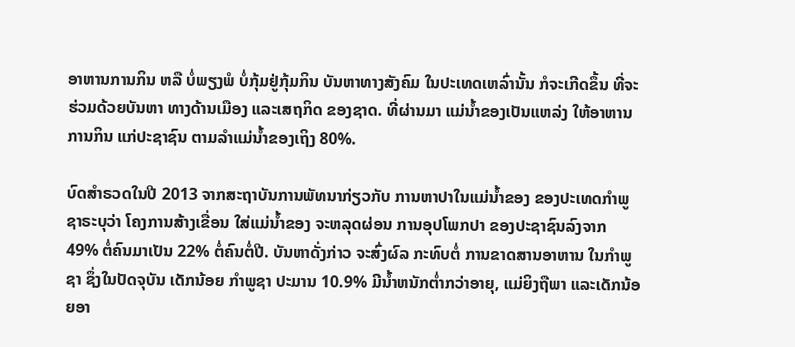ອາຫານການກິນ ຫລື ບໍ່ພຽງພໍ ບໍ່ກຸ້ມຢູ່ກຸ້ມກິນ ບັນຫາທາງສັງຄົມ ໃນປະເທດເຫລົ່ານັ້ນ ກໍຈະເກີດຂຶ້ນ ທີ່ຈະຮ່ວມດ້ວຍບັນຫາ ທາງດ້ານເມືອງ ແລະເສຖກິດ ຂອງຊາດ. ທີ່ຜ່ານມາ ແມ່ນ້ຳຂອງເປັນແຫລ່ງ ໃຫ້ອາຫານການກິນ ແກ່ປະຊາຊົນ ຕາມລຳແມ່ນ້ຳຂອງເຖິງ 80%.

ບົດສຳຣວດໃນປີ 2013 ຈາກສະຖາບັນການພັທນາກ່ຽວກັບ ການຫາປາໃນແມ່ນ້ຳຂອງ ຂອງປະເທດກຳພູຊາຣະບຸວ່າ ໂຄງການສ້າງເຂື່ອນ ໃສ່ແມ່ນ້ຳຂອງ ຈະຫລຸດຜ່ອນ ການອຸປໂພກປາ ຂອງປະຊາຊົນລົງຈາກ 49% ຕໍ່ຄົນມາເປັນ 22% ຕໍ່ຄົນຕໍ່ປີ. ບັນຫາດັ່ງກ່າວ ຈະສົ່ງຜົລ ກະທົບຕໍ່ ການຂາດສານອາຫານ ໃນກຳພູຊາ ຊຶ່ງໃນປັດຈຸບັນ ເດັກນ້ອຍ ກຳພູຊາ ປະມານ 10.9% ມີນ້ຳຫນັກຕ່ຳກວ່າອາຍຸ, ແມ່ຍິງຖືພາ ແລະເດັກນ້ອຍອາ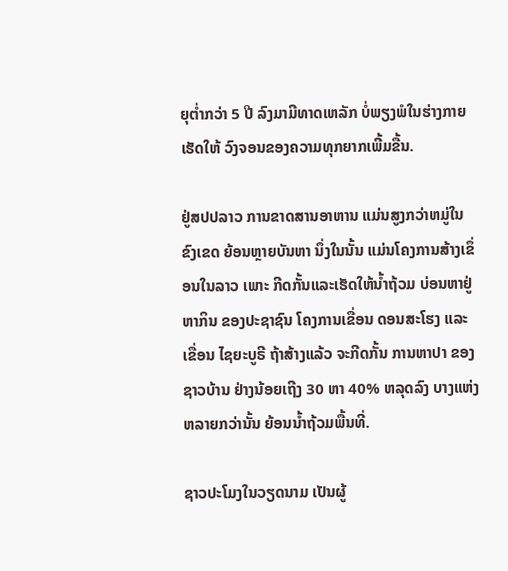ຍຸຕ່ຳກວ່າ 5 ປີ ລົງມາມີທາດເຫລັກ ບໍ່ພຽງພໍໃນຮ່າງກາຍ ເຮັດໃຫ້ ວົງຈອນຂອງຄວາມທຸກຍາກເພີ້ມຂື້ນ.

ຢູ່ສປປລາວ ການຂາດສານອາຫານ ແມ່ນສູງກວ່າຫມູ່ໃນຂົງເຂດ ຍ້ອນຫຼາຍບັນຫາ ນຶ່ງໃນນັ້ນ ແມ່ນໂຄງການສ້າງເຂຶ່ອນໃນລາວ ເພາະ ກີດກັ້ນແລະເຮັດໃຫ້ນ້ຳຖ້ວມ ບ່ອນຫາຢູ່ຫາກິນ ຂອງປະຊາຊົນ ໂຄງການເຂື່ອນ ດອນສະໂຮງ ແລະ ເຂື່ອນ ໄຊຍະບູຣີ ຖ້າສ້າງແລ້ວ ຈະກີດກັ້ນ ການຫາປາ ຂອງຊາວບ້ານ ຢ່າງນ້ອຍເຖີງ 30 ຫາ 40% ຫລຸດລົງ ບາງແຫ່ງ ຫລາຍກວ່ານັ້ນ ຍ້ອນນ້ຳຖ້ວມພື້ນທີ່.

ຊາວປະໂມງໃນວຽດນາມ ເປັນຜູ້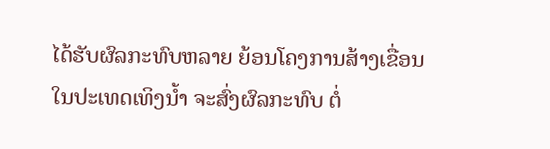ໄດ້ຮັບຜົລກະທົບຫລາຍ ຍ້ອນໂຄງການສ້າງເຂື່ອນ ໃນປະເທດເທິງນ້ຳ ຈະສົ່ງຜົລກະທົບ ຕໍ່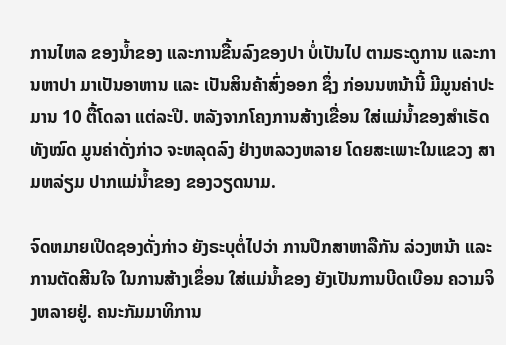ການໄຫລ ຂອງນ້ຳຂອງ ແລະການຂື້ນລົງຂອງປາ ບໍ່ເປັນໄປ ຕາມຣະດູການ ແລະການຫາປາ ມາເປັນອາຫານ ແລະ ເປັນສິນຄ້າສົ່ງອອກ ຊຶ່ງ ກ່ອນນຫນ້ານີ້ ມີມູນຄ່າປະມານ 10 ຕື້ໂດລາ ແຕ່ລະປີ. ຫລັງຈາກໂຄງການສ້າງເຂື່ອນ ໃສ່ແມ່ນ້ຳຂອງສຳເຣັດທັງໝົດ ມູນຄ່າດັ່ງກ່າວ ຈະຫລຸດລົງ ຢ່າງຫລວງຫລາຍ ໂດຍສະເພາະໃນແຂວງ ສາມຫລ່ຽມ ປາກແມ່ນ້ຳຂອງ ຂອງວຽດນາມ.

ຈົດຫມາຍເປີດຊອງດັ່ງກ່າວ ຍັງຣະບຸຕໍ່ໄປວ່າ ການປືກສາຫາລືກັນ ລ່ວງຫນ້າ ແລະ ການຕັດສີນໃຈ ໃນການສ້າງເຂຶ່ອນ ໃສ່ແມ່ນ້ຳຂອງ ຍັງເປັນການບີດເບືອນ ຄວາມຈິງຫລາຍຢູ່. ຄນະກັມມາທິການ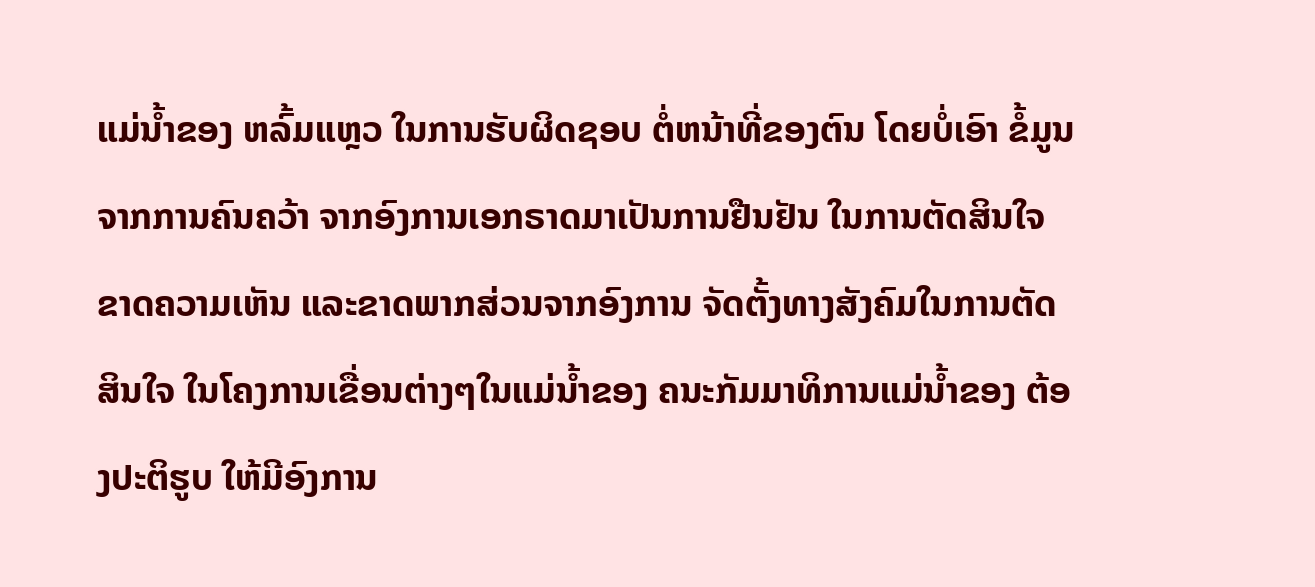ແມ່ນ້ຳຂອງ ຫລົ້ມແຫຼວ ໃນການຮັບຜິດຊອບ ຕໍ່ຫນ້າທີ່ຂອງຕົນ ໂດຍບໍ່ເອົາ ຂໍ້ມູນຈາກການຄົນຄວ້າ ຈາກອົງການເອກຣາດມາເປັນການຢືນຢັນ ໃນການຕັດສິນໃຈຂາດຄວາມເຫັນ ແລະຂາດພາກສ່ວນຈາກອົງການ ຈັດຕັ້ງທາງສັງຄົມໃນການຕັດສິນໃຈ ໃນໂຄງການເຂື່ອນຕ່າງໆໃນແມ່ນ້ຳຂອງ ຄນະກັມມາທິການແມ່ນ້ຳຂອງ ຕ້ອງປະຕິຮູບ ໃຫ້ມີອົງການ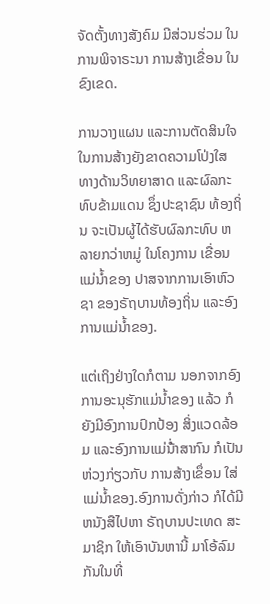ຈັດຕັ້ງທາງສັງຄົມ ມີສ່ວນຮ່ວມ ໃນການພິຈາຣະນາ ການສ້າງເຂື່ອນ ໃນຂົງເຂດ.

ການວາງແຜນ ແລະການຕັດສິນໃຈ ໃນການສ້າງຍັງຂາດຄວາມໂປ່ງໃສ ທາງດ້ານວິທຍາສາດ ແລະຜົລກະທົບຂ້າມແດນ ຊຶ່ງປະຊາຊົນ ທ້ອງຖິ່ນ ຈະເປັນຜູ້ໄດ້ຮັບຜົລກະທົບ ຫລາຍກວ່າຫມູ່ ໃນໂຄງການ ເຂື່ອນ ແມ່ນ້ຳຂອງ ປາສຈາກການເອົາຫົວຊາ ຂອງຣັຖບານທ້ອງຖິ່ນ ແລະອົງການແມ່ນ້ຳຂອງ.

ແຕ່ເຖິງຢ່າງໃດກໍຕາມ ນອກຈາກອົງການອະນຸຮັກແມ່ນ້ຳຂອງ ແລ້ວ ກໍຍັງມີອົງການປົກປ້ອງ ສິ່ງແວດລ້ອມ ແລະອົງການແມ່ນ່້ຳສາກົນ ກໍເປັນຫ່ວງກ່ຽວກັບ ການສ້າງເຂຶ່ອນ ໃສ່ແມ່ນ້ຳຂອງ.ອົງການດັ່ງກ່າວ ກໍໄດ້ມີຫນັງສືໄປຫາ ຣັຖບານປະເທດ ສະມາຊິກ ໃຫ້ເອົາບັນຫານີ້ ມາໂອ້ລົມກັນໃນທີ່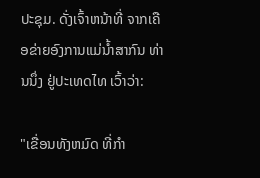ປະຊຸມ. ດັ່ງເຈົ້າຫນ້າທີ່ ຈາກເຄືອຂ່າຍອົງການແມ່ນ້ຳສາກົນ ທ່ານນຶ່ງ ຢູ່ປະເທດໄທ ເວົ້າວ່າ:

"ເຂື່ອນທັງຫມົດ ທີ່ກຳ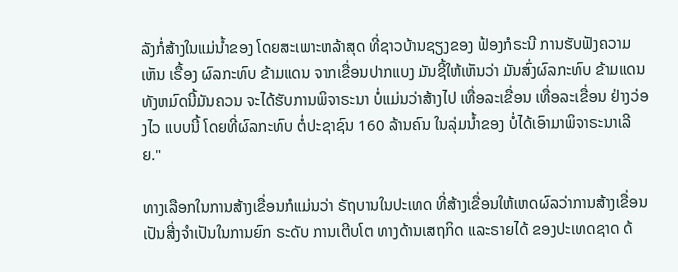ລັງກໍ່ສ້າງໃນແມ່ນ້ຳຂອງ ໂດຍສະເພາະຫລ້າສຸດ ທີ່ຊາວບ້ານຊຽງຂອງ ຟ້ອງກໍຣະນີ ການຮັບຟັງຄວາມເຫັນ ເຣື້ອງ ຜົລກະທົບ ຂ້າມແດນ ຈາກເຂື່ອນປາກແບງ ມັນຊີ້ໃຫ້ເຫັນວ່າ ມັນສົ່ງຜົລກະທົບ ຂ້າມແດນ ທັງຫມົດນີ້ມັນຄວນ ຈະໄດ້ຮັບການພິຈາຣະນາ ບໍ່ແມ່ນວ່າສ້າງໄປ ເທື່ອລະເຂື່ອນ ເທື່ອລະເຂື່ອນ ຢ່າງວ່ອງໄວ ແບບນີ້ ໂດຍທີ່ຜົລກະທົບ ຕໍ່ປະຊາຊົນ 160 ລ້ານຄົນ ໃນລຸ່ມນ້ຳຂອງ ບໍ່ໄດ້ເອົາມາພິຈາຣະນາເລີຍ."

ທາງເລືອກໃນການສ້າງເຂື່ອນກໍແມ່ນວ່າ ຣັຖບານໃນປະເທດ ທີ່ສ້າງເຂື່ອນໃຫ້ເຫດຜົລວ່າການສ້າງເຂື່ອນ ເປັນສີ່ງຈຳເປັນໃນການຍົກ ຣະດັບ ການເຕີບໂຕ ທາງດ້ານເສຖກິດ ແລະຣາຍໄດ້ ຂອງປະເທດຊາດ ດ້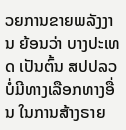ວຍການຂາຍພລັງງານ ຍ້ອນວ່າ ບາງປະເທດ ເປັນຕົ້ນ ສປປລວ ບໍ່ມີທາງເລືອກທາງອື່ນ ໃນການສ້າງຣາຍ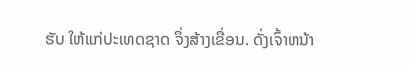ຮັບ ໃຫ້ແກ່ປະເທດຊາດ ຈຶ່ງສ້າງເຂື່ອນ. ດັ່ງເຈົ້າຫນ້າ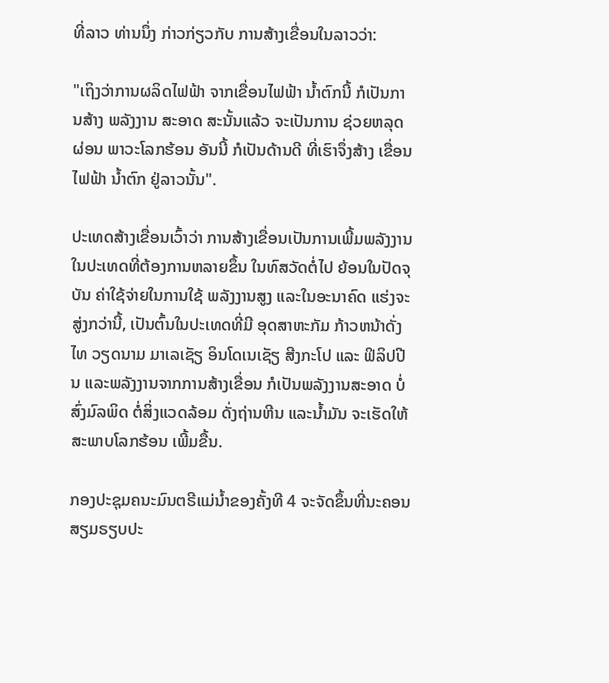ທີ່ລາວ ທ່ານນຶ່ງ ກ່າວກ່ຽວກັບ ການສ້າງເຂື່ອນໃນລາວວ່າ:

"ເຖິງວ່າການຜລິດໄຟຟ້າ ຈາກເຂື່ອນໄຟຟ້າ ນໍ້າຕົກນີ້ ກໍເປັນການສ້າງ ພລັງງານ ສະອາດ ສະນັ້ນແລ້ວ ຈະເປັນການ ຊ່ວຍຫລຸດຜ່ອນ ພາວະໂລກຮ້ອນ ອັນນີ້ ກໍເປັນດ້ານດີ ທີ່ເຮົາຈຶ່ງສ້າງ ເຂື່ອນໄຟຟ້າ ນໍ້າຕົກ ຢູ່ລາວນັ້ນ".

ປະເທດສ້າງເຂື່ອນເວົ້າວ່າ ການສ້າງເຂື່ອນເປັນການເພີ້ມພລັງງານ ໃນປະເທດທີ່ຕ້ອງການຫລາຍຂຶ້ນ ໃນທົສວັດຕໍ່ໄປ ຍ້ອນໃນປັດຈຸບັນ ຄ່າໃຊ້ຈ່າຍໃນການໃຊ້ ພລັງງານສູງ ແລະໃນອະນາຄົດ ແຮ່ງຈະສູ່ງກວ່ານີ້, ເປັນຕົ້ນໃນປະເທດທີ່ມີ ອຸດສາຫະກັມ ກ້າວຫນ້າດັ່ງ ໄທ ວຽດນາມ ມາເລເຊັຽ ອິນໂດເນເຊັຽ ສີງກະໂປ ແລະ ຟິລິປປີນ ແລະພລັງງານຈາກການສ້າງເຂື່ອນ ກໍເປັນພລັງງານສະອາດ ບໍ່ສົ່ງມົລພິດ ຕໍ່ສິ່ງແວດລ້ອມ ດັ່ງຖ່ານຫີນ ແລະນ້ຳມັນ ຈະເຮັດໃຫ້ສະພາບໂລກຮ້ອນ ເພີ້ມຂື້ນ.

ກອງປະຊຸມຄນະມົນຕຣີແມ່ນ້ຳຂອງຄັ້ງທີ 4 ຈະຈັດຂຶ້ນທີ່ນະຄອນສຽມຣຽບປະ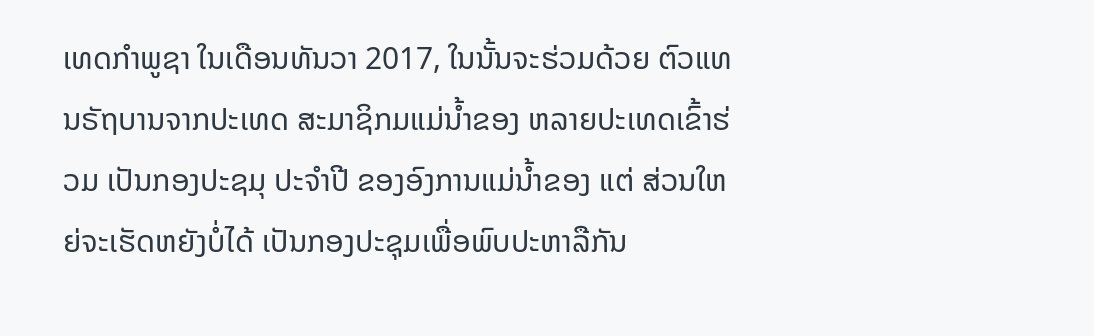ເທດກຳພູຊາ ໃນເດືອນທັນວາ 2017, ໃນນັ້ນຈະຮ່ວມດ້ວຍ ຕົວແທນຣັຖບານຈາກປະເທດ ສະມາຊິກມແມ່ນ້ຳຂອງ ຫລາຍປະເທດເຂົ້າຮ່ວມ ເປັນກອງປະຊມຸ ປະຈຳປີ ຂອງອົງການແມ່ນ້ຳຂອງ ແຕ່ ສ່ວນໃຫຍ່ຈະເຮັດຫຍັງບໍ່ໄດ້ ເປັນກອງປະຊຸມເພື່ອພົບປະຫາລືກັນ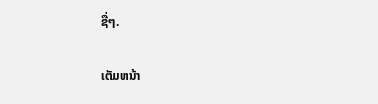ຊື່ໆ.

ເຕັມຫນ້າ